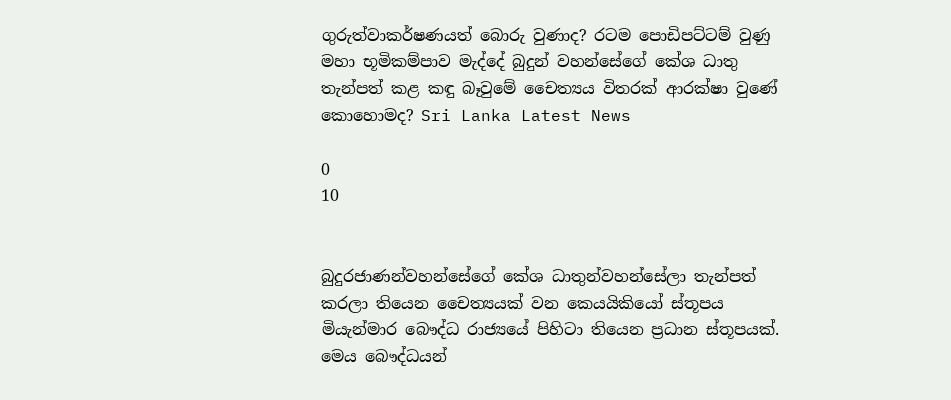ගුරුත්වාකර්ෂණයත් බොරු වුණාද? රටම පොඩිපට්ටම් වුණු මහා භූමිකම්පාව මැද්දේ බුදුන් වහන්සේගේ කේශ ධාතු තැන්පත් කළ කඳු බෑවුමේ චෛත්‍යය විතරක් ආරක්ෂා වුණේ කොහොමද? Sri Lanka Latest News

0
10


බුදුරජාණන්වහන්සේගේ කේශ ධාතුන්වහන්සේලා තැන්පත් කරලා තියෙන චෛත්‍යයක් වන කෙයයිකියෝ ස්තූපය මියැන්මාර බෞද්ධ රාජ්‍යයේ පිහිටා තියෙන ප්‍රධාන ස්තූපයක්. මෙය බෞද්ධයන්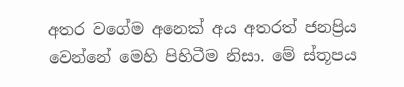අතර වගේම අනෙක් අය අතරත් ජනප්‍රිය වෙන්නේ මෙහි පිහිටීම නිසා. මේ ස්තූපය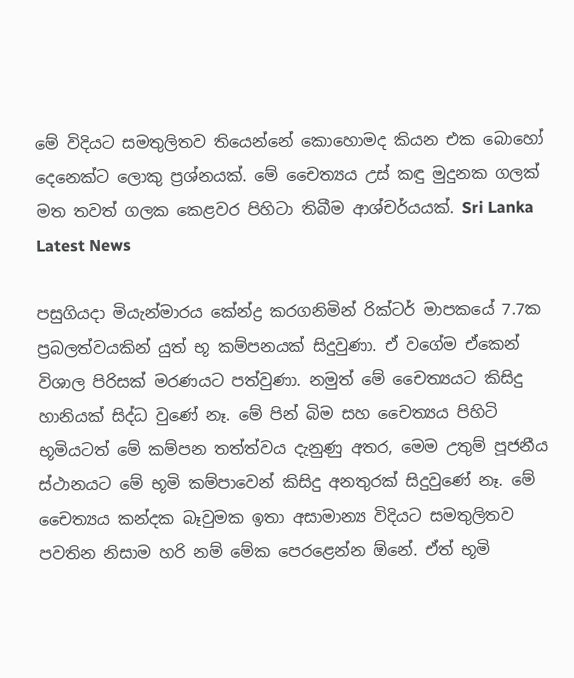මේ විදියට සමතුලිතව තියෙන්නේ කොහොමද කියන එක බොහෝ දෙනෙක්ට ලොකු ප්‍රශ්නයක්. මේ චෛත්‍යය උස් කඳු මුදුනක ගලක් මත තවත් ගලක කෙළවර පිහිටා තිබීම ආශ්චර්යයක්. Sri Lanka Latest News

පසුගියදා මියැන්මාරය කේන්ද්‍ර කරගනිමින් රික්ටර් මාපකයේ 7.7ක ප්‍රබලත්වයකින් යුත් භූ කම්පනයක් සිදුවුණා. ඒ වගේම ඒකෙන් විශාල පිරිසක් මරණයට පත්වුණා. නමුත් මේ චෛත්‍යයට කිසිදු හානියක් සිද්ධ වුණේ නෑ. මේ පින් බිම සහ චෛත්‍යය පිහිටි භූමියටත් මේ කම්පන තත්ත්වය දැනුණු අතර, මෙම උතුම් පූජනීය ස්ථානයට මේ භූමි කම්පාවෙන් කිසිදු අනතුරක් සිදුවුණේ නෑ. මේ චෛත්‍යය කන්දක බෑවුමක ඉතා අසාමාන්‍ය විදියට සමතුලිතව පවතින නිසාම හරි නම් මේක පෙරළෙන්න ඕනේ. ඒත් භූමි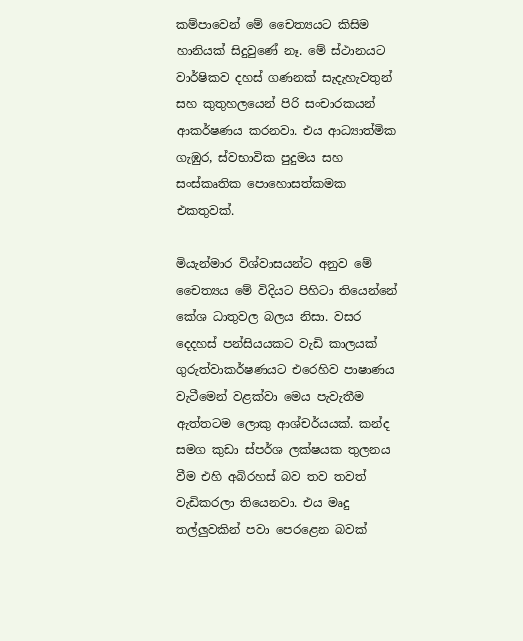කම්පාවෙන් මේ චෛත්‍යයට කිසිම හානියක් සිදුවුණේ නෑ. මේ ස්ථානයට වාර්ෂිකව දහස් ගණනක් සැදැහැවතුන් සහ කුතුහලයෙන් පිරි සංචාරකයන් ආකර්ෂණය කරනවා. එය ආධ්‍යාත්මික ගැඹුර, ස්වභාවික පුදුමය සහ සංස්කෘතික පොහොසත්කමක එකතුවක්.

මියැන්මාර විශ්වාසයන්ට අනුව මේ චෛත්‍යය මේ විදියට පිහිටා තියෙන්නේ කේශ ධාතුවල බලය නිසා. වසර දෙදහස් පන්සියයකට වැඩි කාලයක් ගුරුත්වාකර්ෂණයට එරෙහිව පාෂාණය වැටීමෙන් වළක්වා මෙය පැවැතීම ඇත්තටම ලොකු ආශ්චර්යයක්. කන්ද සමග කුඩා ස්පර්ශ ලක්ෂයක තුලනය වීම එහි අබිරහස් බව තව තවත් වැඩිකරලා තියෙනවා. එය මෘදු තල්ලුවකින් පවා පෙරළෙන බවක්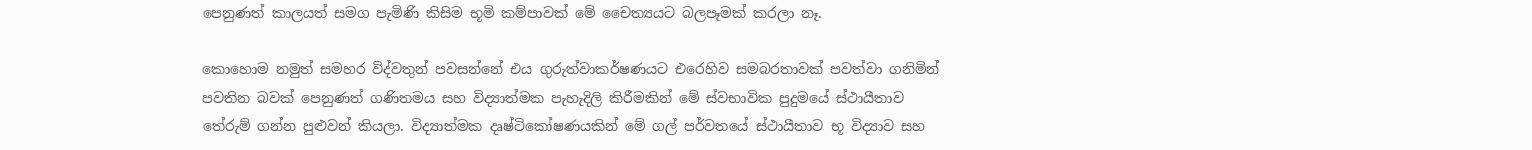පෙනුණත් කාලයත් සමග පැමිණි කිසිම භූමි කම්පාවක් මේ චෛත්‍යයට බලපෑමක් කරලා නෑ.

කොහොම නමුත් සමහර විද්වතුන් පවසන්නේ එය ගුරුත්වාකර්ෂණයට එරෙහිව සමබරතාවක් පවත්වා ගනිමින් පවතින බවක් පෙනුණත් ගණිතමය සහ විද්‍යාත්මක පැහැදිලි කිරීමකින් මේ ස්වභාවික පුදුමයේ ස්ථායීතාව තේරුම් ගන්න පුළුවන් කියලා. විද්‍යාත්මක දෘෂ්ටිකෝෂණයකින් මේ ගල් පර්වතයේ ස්ථායීතාව භූ විද්‍යාව සහ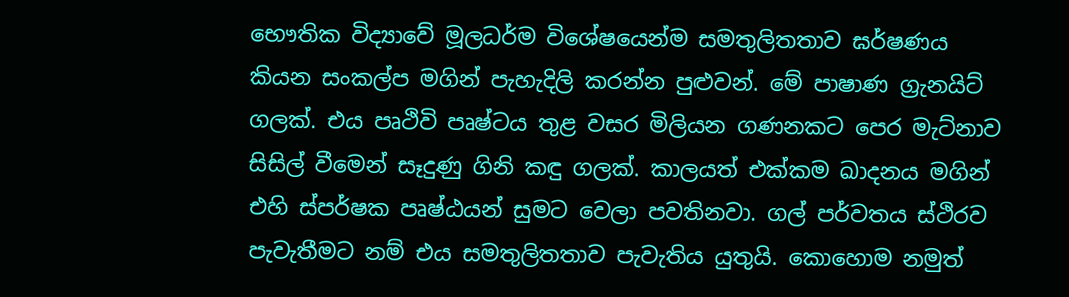භෞතික විද්‍යාවේ මූලධර්ම විශේෂයෙන්ම සමතුලිතතාව ඝර්ෂණය කියන සංකල්ප මගින් පැහැදිලි කරන්න පුළුවන්. මේ පාෂාණ ග්‍රැනයිට් ගලක්. එය පෘථිවි පෘෂ්ටය තුළ වසර මිලියන ගණනකට පෙර මැට්නාව සිසිල් වීමෙන් සෑදුණු ගිනි කඳු ගලක්. කාලයත් එක්කම ඛාදනය මගින් එහි ස්පර්ෂක පෘෂ්ඨයන් සුමට වෙලා පවතිනවා. ගල් පර්වතය ස්ථිරව පැවැතීමට නම් එය සමතුලිතතාව පැවැතිය යුතුයි. කොහොම නමුත්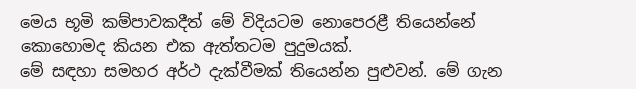මෙය භූමි කම්පාවකදීත් මේ විදියටම නොපෙරළී තියෙන්නේ කොහොමද කියන එක ඇත්තටම පුදුමයක්.
මේ සඳහා සමහර අර්ථ දැක්වීමක් තියෙන්න පුළුවන්. මේ ගැන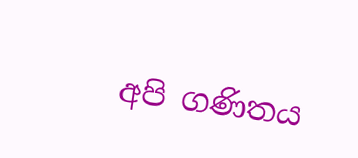අපි ගණිතය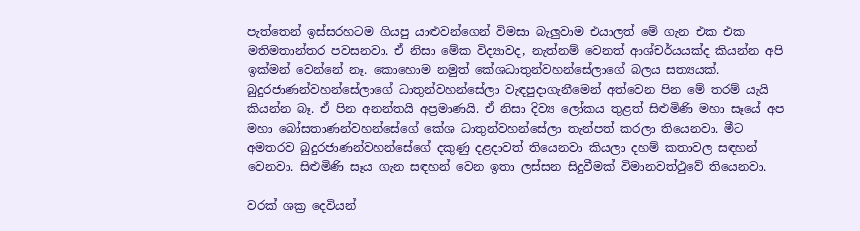පැත්තෙන් ඉස්සරහටම ගියපු යාළුවන්ගෙන් විමසා බැලුවාම එයාලත් මේ ගැන එක එක මතිමතාන්තර පවසනවා. ඒ නිසා මේක විද්‍යාවද, නැත්නම් වෙනත් ආශ්චර්යයක්ද කියන්න අපි ඉක්මන් වෙන්නේ නෑ. කොහොම නමුත් කේශධාතුන්වහන්සේලාගේ බලය සත්‍යයක්. බුදුරජාණන්වහන්සේලාගේ ධාතුන්වහන්සේලා වැඳපුදාගැනීමෙන් අත්වෙන පින මේ තරම් යැයි කියන්න බෑ. ඒ පින අනන්තයි අප්‍රමාණයි. ඒ නිසා දිව්‍ය ලෝකය තුළත් සිළුමිණි මහා සෑයේ අප මහා බෝසතාණන්වහන්සේගේ කේශ ධාතුන්වහන්සේලා තැන්පත් කරලා තියෙනවා. මීට අමතරව බුදුරජාණන්වහන්සේගේ දකුණු දළදාවත් තියෙනවා කියලා දහම් කතාවල සඳහන් වෙනවා. සිළුමිණි සෑය ගැන සඳහන් වෙන ඉතා ලස්සන සිදුවීමක් විමානවත්ථුවේ තියෙනවා.

වරක් ශක්‍ර දෙවියන්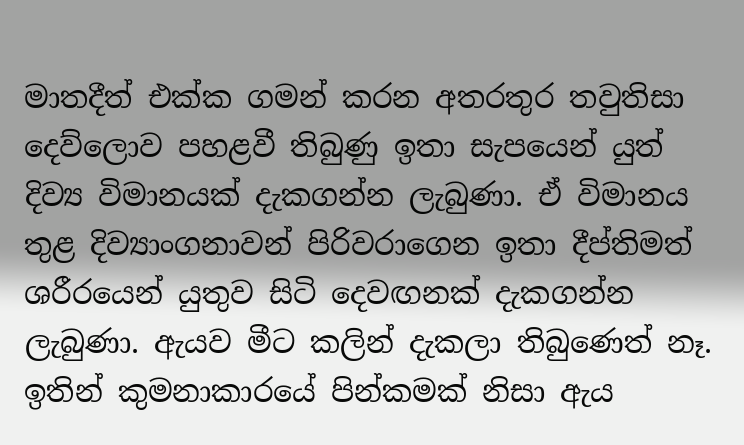මාතදීත් එක්ක ගමන් කරන අතරතුර තවුතිසා දෙව්ලොව පහළවී තිබුණු ඉතා සැපයෙන් යුත් දිව්‍ය විමානයක් දැකගන්න ලැබුණා. ඒ විමානය තුළ දිව්‍යාංගනාවන් පිරිවරාගෙන ඉතා දීප්තිමත් ශරීරයෙන් යුතුව සිටි දෙවඟනක් දැකගන්න ලැබුණා. ඇයව මීට කලින් දැකලා තිබුණෙත් නෑ. ඉතින් කුමනාකාරයේ පින්කමක් නිසා ඇය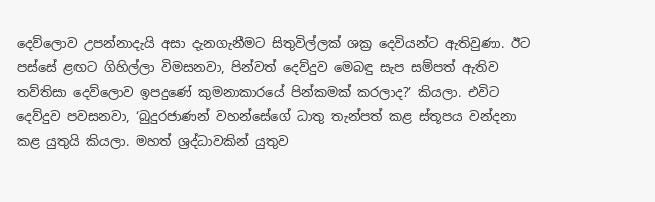දෙව්ලොව උපන්නාදැයි අසා දැනගැනීමට සිතුවිල්ලක් ශක්‍ර දෙවියන්ට ඇතිවුණා. ඊට පස්සේ ළඟට ගිහිල්ලා විමසනවා, පින්වත් දෙව්දුව මෙබඳු සැප සම්පත් ඇතිව තව්තිසා දෙව්ලොව ඉපදුණේ කුමනාකාරයේ පින්කමක් කරලාද?’ කියලා. එවිට දෙව්දුව පවසනවා, ‘බුදුරජාණන් වහන්සේගේ ධාතු තැන්පත් කළ ස්තූපය වන්දනා කළ යුතුයි කියලා. මහත් ශ්‍රද්ධාවකින් යුතුව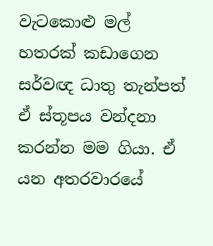වැටකොළු මල් හතරක් කඩාගෙන සර්වඥ ධාතු තැන්පත් ඒ ස්තූපය වන්දනා කරන්න මම ගියා. ඒ යන අතරවාරයේ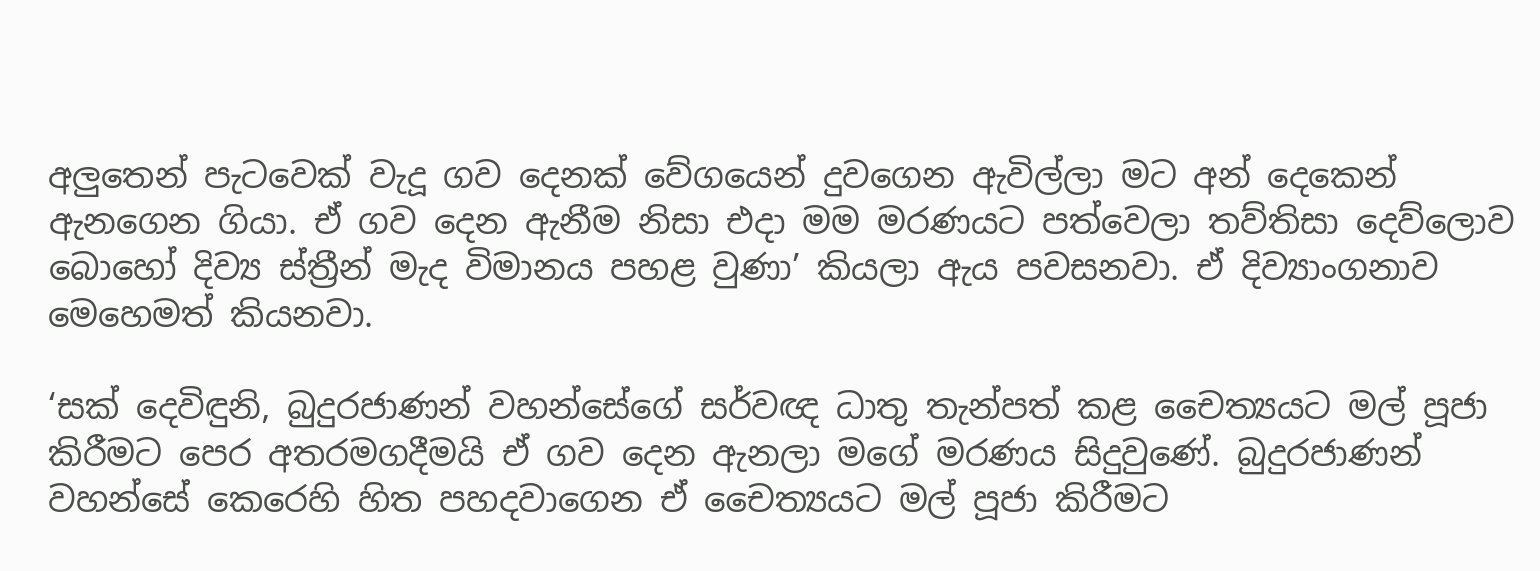අලුතෙන් පැටවෙක් වැදූ ගව දෙනක් වේගයෙන් දුවගෙන ඇවිල්ලා මට අන් දෙකෙන් ඇනගෙන ගියා. ඒ ගව දෙන ඇනීම නිසා එදා මම මරණයට පත්වෙලා තව්තිසා දෙව්ලොව බොහෝ දිව්‍ය ස්ත්‍රීන් මැද විමානය පහළ වුණා’ කියලා ඇය පවසනවා. ඒ දිව්‍යාංගනාව මෙහෙමත් කියනවා.

‘සක් දෙවිඳුනි, බුදුරජාණන් වහන්සේගේ සර්වඥ ධාතු තැන්පත් කළ චෛත්‍යයට මල් පූජා කිරීමට පෙර අතරමගදීමයි ඒ ගව දෙන ඇනලා මගේ මරණය සිදුවුණේ. බුදුරජාණන් වහන්සේ කෙරෙහි හිත පහදවාගෙන ඒ චෛත්‍යයට මල් පූජා කිරීමට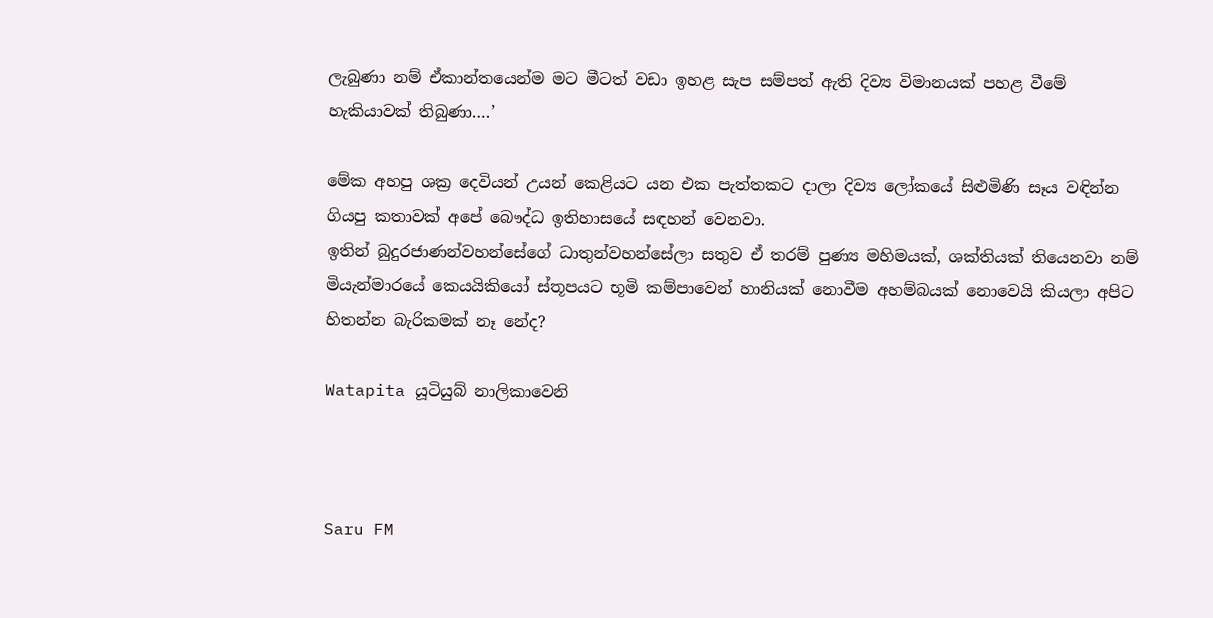ලැබුණා නම් ඒකාන්තයෙන්ම මට මීටත් වඩා ඉහළ සැප සම්පත් ඇති දිව්‍ය විමානයක් පහළ වීමේ හැකියාවක් තිබුණා….’

මේක අහපු ශක්‍ර දෙවියන් උයන් කෙළියට යන එක පැත්තකට දාලා දිව්‍ය ලෝකයේ සිළුමිණි සෑය වඳින්න ගියපු කතාවක් අපේ බෞද්ධ ඉතිහාසයේ සඳහන් වෙනවා.
ඉතින් බුදුරජාණන්වහන්සේගේ ධාතුන්වහන්සේලා සතුව ඒ තරම් පුණ්‍ය මහිමයක්, ශක්තියක් තියෙනවා නම් මියැන්මාරයේ කෙයයිකියෝ ස්තූපයට භූමි කම්පාවෙන් හානියක් නොවීම අහම්බයක් නොවෙයි කියලා අපිට හිතන්න බැරිකමක් නෑ නේද?

Watapita යූටියුබ් නාලිකාවෙනි



Saru FM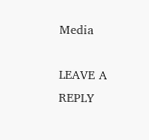Media

LEAVE A REPLY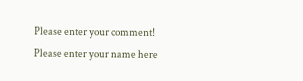Please enter your comment!
Please enter your name here